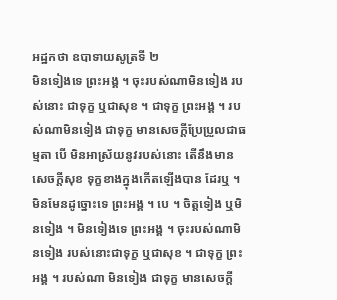អដ្ឋកថា ឧបាទាយសូត្រទី ២
មិនទៀងទេ ព្រះអង្គ ។ ចុះរបស់ណាមិនទៀង របស់នោះ ជាទុក្ខ ឬជាសុខ ។ ជាទុក្ខ ព្រះអង្គ ។ របស់ណាមិនទៀង ជាទុក្ខ មានសេចក្តីប្រែប្រួលជាធម្មតា បើ មិនអាស្រ័យនូវរបស់នោះ តើនឹងមានសេចក្តីសុខ ទុក្ខខាងក្នុងកើតឡើងបាន ដែរឬ ។ មិនមែនដូច្នោះទេ ព្រះអង្គ ។ បេ ។ ចិត្តទៀង ឬមិនទៀង ។ មិនទៀងទេ ព្រះអង្គ ។ ចុះរបស់ណាមិនទៀង របស់នោះជាទុក្ខ ឬជាសុខ ។ ជាទុក្ខ ព្រះអង្គ ។ របស់ណា មិនទៀង ជាទុក្ខ មានសេចក្តី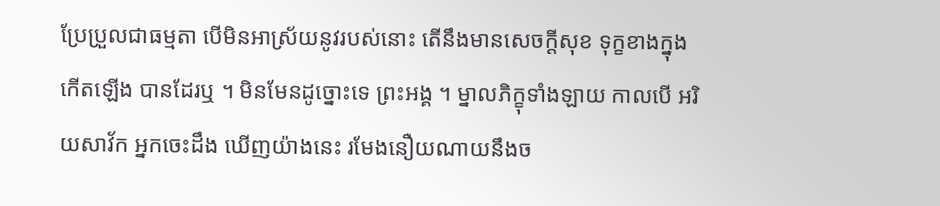ប្រែប្រួលជាធម្មតា បើមិនអាស្រ័យនូវរបស់នោះ តើនឹងមានសេចក្តីសុខ ទុក្ខខាងក្នុងកើតឡើង បានដែរឬ ។ មិនមែនដូច្នោះទេ ព្រះអង្គ ។ ម្នាលភិក្ខុទាំងឡាយ កាលបើ អរិយសាវ័ក អ្នកចេះដឹង ឃើញយ៉ាងនេះ រមែងនឿយណាយនឹងច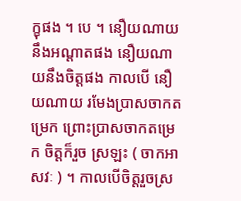ក្ខុផង ។ បេ ។ នឿយណាយនឹងអណ្តាតផង នឿយណាយនឹងចិត្តផង កាលបើ នឿយណាយ រមែងប្រាសចាកតម្រេក ព្រោះប្រាសចាកតម្រេក ចិត្តក៏រួច ស្រឡះ ( ចាកអាសវៈ ) ។ កាលបើចិត្តរួចស្រ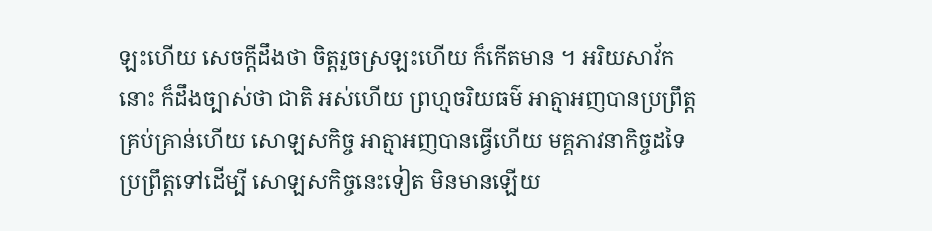ឡះហើយ សេចក្តីដឹងថា ចិត្តរួចស្រឡះហើយ ក៏កើតមាន ។ អរិយសាវ័កនោះ ក៏ដឹងច្បាស់ថា ជាតិ អស់ហើយ ព្រហ្មចរិយធម៌ អាត្មាអញបានប្រព្រឹត្តគ្រប់គ្រាន់ហើយ សោឡសកិច្ច អាត្មាអញបានធ្វើហើយ មគ្គភាវនាកិច្ចដទៃ ប្រព្រឹត្តទៅដើម្បី សោឡសកិច្ចនេះទៀត មិនមានឡើយ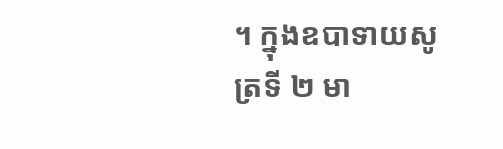។ ក្នុងឧបាទាយសូត្រទី ២ មា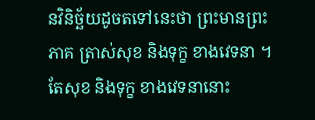នវិនិច្ឆ័យដូចតទៅនេះថា ព្រះមានព្រះភាគ ត្រាស់សុខ និងទុក្ខ ខាងវេទនា ។ តែសុខ និងទុក្ខ ខាងវេទនានោះ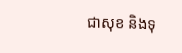ជាសុខ និងទុ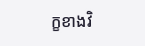ក្ខខាងវិ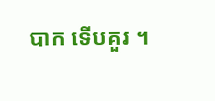បាក ទើបគួរ ។